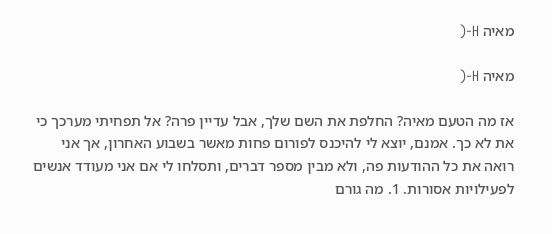מאיה H-(

מאיה H-(

אז מה הטעם מאיה? החלפת את השם שלך, אבל עדיין פרה? אל תפחיתי מערכך כי את לא כך. אמנם, יוצא לי להיכנס לפורום פחות מאשר בשבוע האחרון, אך אני רואה את כל ההודעות פה, ולא מבין מספר דברים, ותסלחו לי אם אני מעודד אנשים לפעילויות אסורות. 1. מה גורם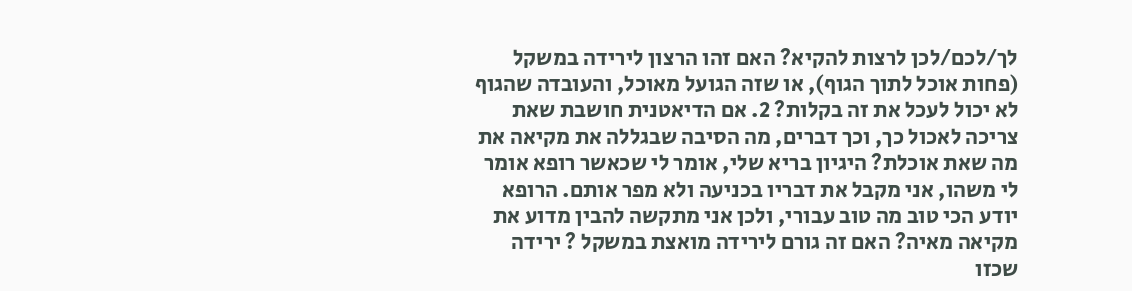לך/לכם/לכן לרצות להקיא? האם זהו הרצון לירידה במשקל (פחות אוכל לתוך הגוף), או שזה הגועל מאוכל, והעובדה שהגוף לא יכול לעכל את זה בקלות? 2. אם הדיאטנית חושבת שאת צריכה לאכול כך, וכך דברים, מה הסיבה שבגללה את מקיאה את מה שאת אוכלת? היגיון בריא שלי, אומר לי שכאשר רופא אומר לי משהו, אני מקבל את דבריו בכניעה ולא מפר אותם. הרופא יודע הכי טוב מה טוב עבורי, ולכן אני מתקשה להבין מדוע את מקיאה מאיה? האם זה גורם לירידה מואצת במשקל ? ירידה שכזו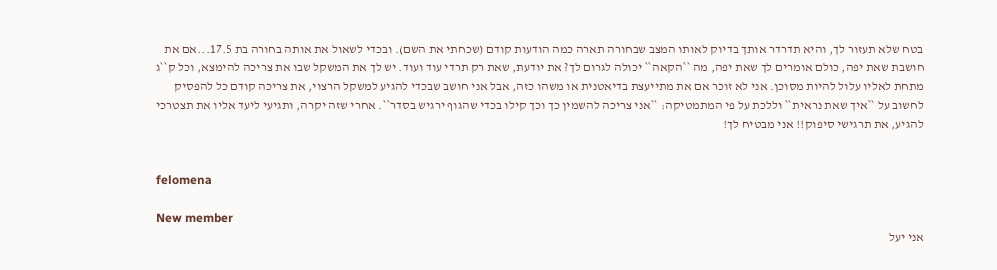בטח שלא תעזור לך, והיא תדרדר אותך בדיוק לאותו המצב שבחורה תארה כמה הודעות קודם (שכחתי את השם). ובכדי לשאול את אותה בחורה בת 17.5...אם את חושבת שאת יפה, כולם אומרים לך שאת יפה, מה ``הקאה`` יכולה לגרום לך? את יודעת, שאת רק תרדי עוד ועוד. יש לך את המשקל שבו את צריכה להימצא, וכל ק``ג מתחת לאליו עלול להיות מסוכן. אני לא זוכר אם את מתייעצת בדיאטנית או משהו כזה, אבל אני חושב שבכדי להגיע למשקל הרצוי, את צריכה קודם כל להפסיק לחשוב על ``איך שאת נראית`` וללכת על פי המתמטיקה: ``אני צריכה להשמין כך וכך קילו בכדי שהגוף ירגיש בסדר``. אחרי שזה יקרה, ותגיעי ליעד אליו את תצטרכי להגיע, את תרגישי סיפוק!! אני מבטיח לך!


felomena

New member
אני יעל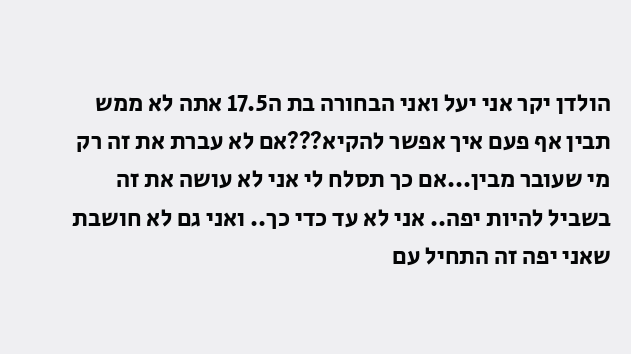הולדן יקר אני יעל ואני הבחורה בת ה17.5 אתה לא ממש תבין אף פעם איך אפשר להקיא???אם לא עברת את זה רק מי שעובר מבין...אם כך תסלח לי אני לא עושה את זה בשביל להיות יפה.. אני לא עד כדי כך.. ואני גם לא חושבת שאני יפה זה התחיל עם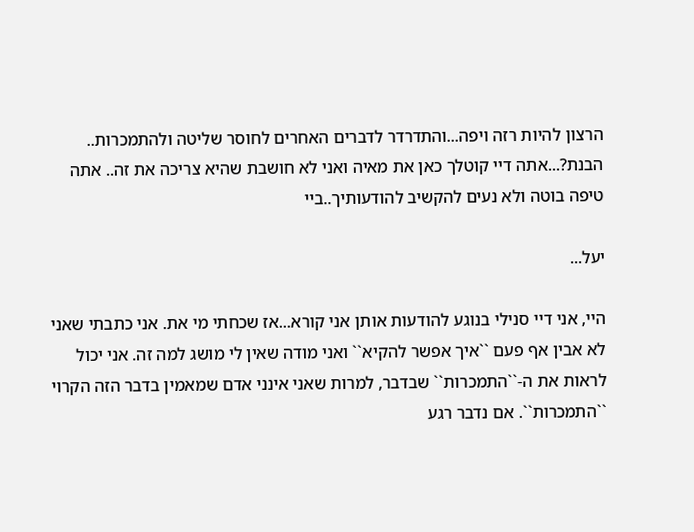הרצון להיות רזה ויפה...והתדרדר לדברים האחרים לחוסר שליטה ולהתמכרות.. הבנת?...אתה דיי קוטלך כאן את מאיה ואני לא חושבת שהיא צריכה את זה.. אתה טיפה בוטה ולא נעים להקשיב להודעותיך..ביי

יעל...

היי, אני דיי סנילי בנוגע להודעות אותן אני קורא...אז שכחתי מי את. אני כתבתי שאני לא אבין אף פעם ``איך אפשר להקיא`` ואני מודה שאין לי מושג למה זה. אני יכול לראות את ה-``התמכרות`` שבדבר, למרות שאני אינני אדם שמאמין בדבר הזה הקרוי ``התמכרות``. אם נדבר רגע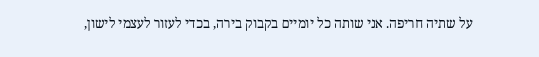על שתיה חריפה. אני שותה כל יומיים בקבוק בירה, בכדי לעזור לעצמי לישון,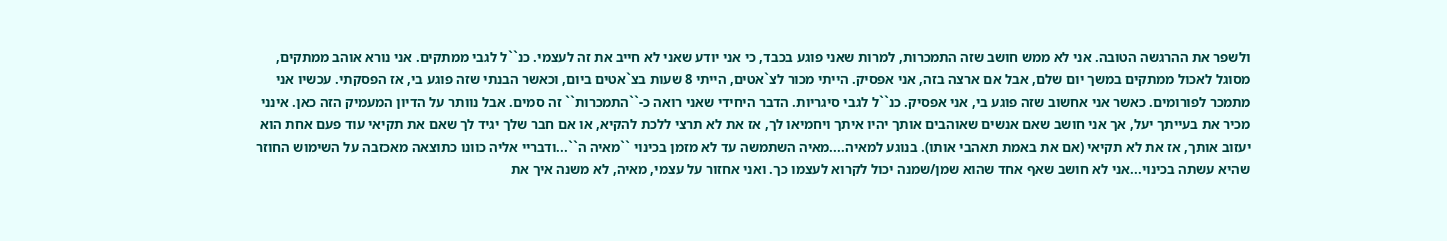ולשפר את ההרגשה הטובה. אני לא ממש חושב שזה התמכרות, למרות שאני פוגע בכבד, כי אני יודע שאני לא חייב את זה לעצמי. כנ``ל לגבי ממתקים. אני נורא אוהב ממתקים, מסוגל לאכול ממתקים במשך יום שלם, אבל אם ארצה בזה, אני אפסיק. הייתי מכור לצ`אטים, הייתי 8 שעות בצ`אטים ביום, וכאשר הבנתי שזה פוגע בי, אז הפסקתי. עכשיו אני מתמכר לפורומים. כאשר אני אחשוב שזה פוגע בי, אני אפסיק. כנ``ל לגבי סיגריות. הדבר היחידי שאני רואה כ-``התמכרות`` זה סמים. אבל נוותר על הדיון המעמיק הזה כאן. אינני מכיר את בעייתך יעל, אך אני חושב שאם אנשים שאוהבים אותך יהיו איתך ויחמיאו לך, אז את לא תרצי ללכת להקיא, או אם חבר שלך יגיד לך שאם את תקיאי עוד פעם אחת הוא יעזוב אותך, אז את לא תקיאי (אם את באמת תאהבי אותו). בנוגע למאיה....מאיה השתמשה עד לא מזמן בכינוי ``מאיה ה``...ודבריי אליה כוונו כתוצאה מאכזבה על השימוש החוזר שהיא עשתה בכינוי...אני לא חושב שאף אחד שהוא שמן/שמנה יכול לקרוא לעצמו כך. ואני אחזור על עצמי, מאיה, לא משנה איך את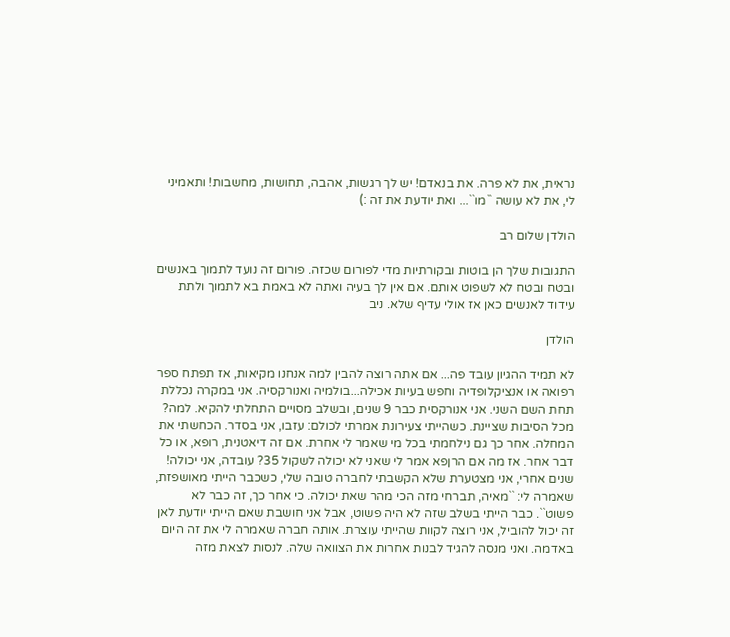נראית, את לא פרה. את בנאדם! יש לך רגשות, אהבה, תחושות, מחשבות! ותאמיני לי, את לא עושה ``מו``... ואת יודעת את זה :)

הולדן שלום רב

התגובות שלך הן בוטות ובקורתיות מדי לפורום שכזה. פורום זה נועד לתמוך באנשים ובטח ובטח לא לשפוט אותם. אם אין לך בעיה ואתה לא באמת בא לתמוך ולתת עידוד לאנשים כאן אז אולי עדיף שלא. ניב

הולדן

לא תמיד ההגיון עובד פה... אם אתה רוצה להבין למה אנחנו מקיאות, אז תפתח ספר רפואה או אנציקלופדיה וחפש בעיות אכילה...בולמיה ואנורקסיה. אני במקרה נכללת תחת השם השני. אני אנורקסית כבר 9 שנים, ובשלב מסויים התחלתי להקיא. למה? מכל הסיבות שציינת. כשהייתי צעירונת אמרתי לכולם: עזבו, אני בסדר. הכחשתי את המחלה. אחר כך גם נילחמתי בכל מי שאמר לי אחרת. אם זה דיאטנית, רופא, או כל דבר אחר. אז מה אם הרןפא אמר לי שאני לא יכולה לשקול 35? עובדה, אני יכולה! שנים אחרי, אני מצטערת שלא הקשבתי לחברה טובה שלי, כשכבר הייתי מאושפזת, שאמרה לי: ``מאיה, תברחי מזה הכי מהר שאת יכולה. כי אחר כך, זה כבר לא פשוט``. כבר הייתי בשלב שזה לא היה פשוט, אבל אני חושבת שאם הייתי יודעת לאן זה יכול להוביל, אני רוצה לקוות שהייתי עוצרת. אותה חברה שאמרה לי את זה היום באדמה. ואני מנסה להגיד לבנות אחרות את הצוואה שלה. לנסות לצאת מזה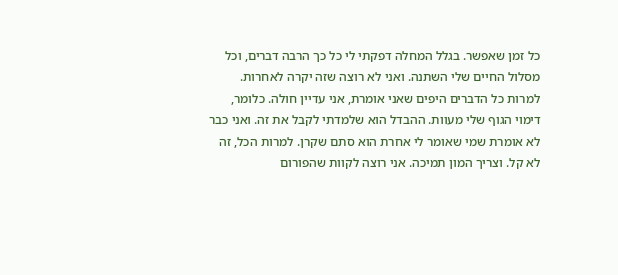כל זמן שאפשר. בגלל המחלה דפקתי לי כל כך הרבה דברים, וכל מסלול החיים שלי השתנה. ואני לא רוצה שזה יקרה לאחרות. למרות כל הדברים היפים שאני אומרת, אני עדיין חולה. כלומר, דימוי הגוף שלי מעוות. ההבדל הוא שלמדתי לקבל את זה. ואני כבר לא אומרת שמי שאומר לי אחרת הוא סתם שקרן. למרות הכל, זה לא קל. וצריך המון תמיכה. אני רוצה לקוות שהפורום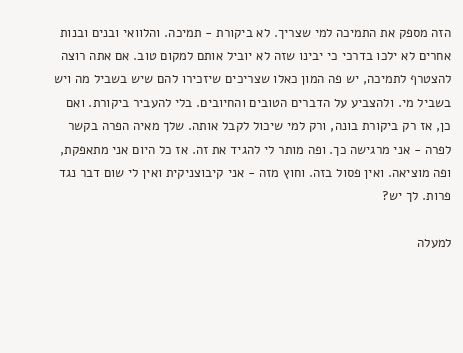הזה מספק את התמיכה למי שצריך. לא ביקורת - תמיכה. והלוואי ובנים ובנות אחרים לא ילכו בדרכי כי יבינו שזה לא יוביל אותם למקום טוב. אם אתה רוצה להצטרף לתמיכה, יש פה המון כאלו שצריכים שיזכירו להם שיש בשביל מה ויש בשביל מי. ולהצביע על הדברים הטובים והחיובים. בלי להעביר ביקורת. ואם כן, אז רק ביקורת בונה, ורק למי שיכול לקבל אותה. שלך מאיה הפרה בקשר לפרה - אני מרגישה כך. ופה מותר לי להגיד את זה. אז כל היום אני מתאפקת, ופה מוציאה. ואין פסול בזה. וחוץ מזה - אני קיבוצניקית ואין לי שום דבר נגד פרות. לך יש?

למעלה